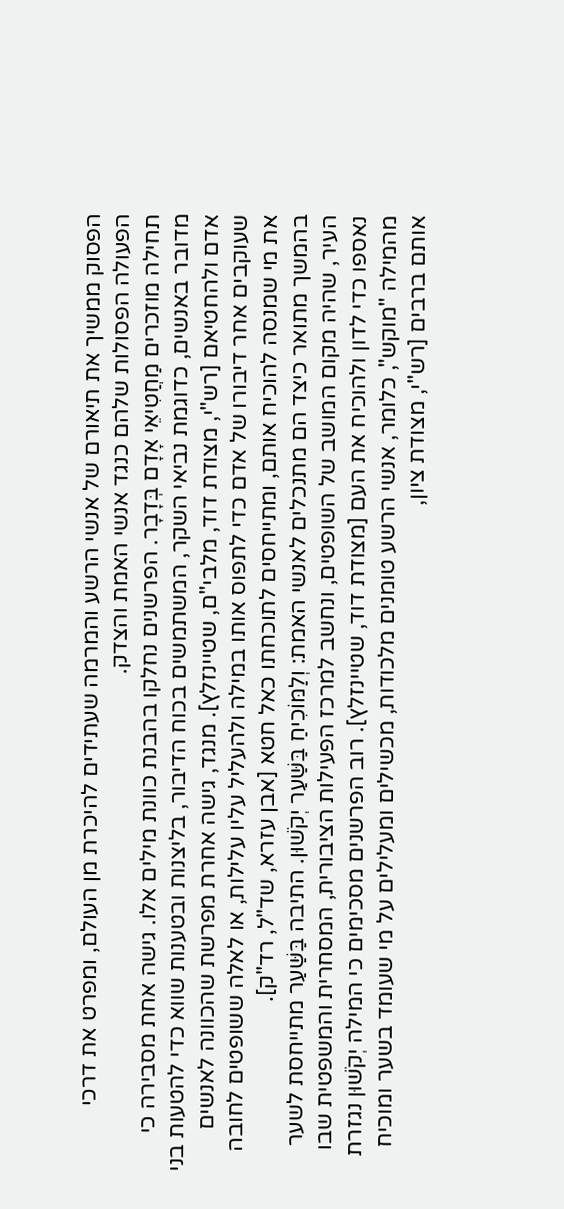הפסוק ממשיך את תיאורם של אנשי הרשע והמרמה שעתידים להיכרת מן העולם, ומפרט את דרכי הפעולה הפסולות שלהם כנגד אנשי האמת והצדק.
תחילה מוזכרים מַחֲטִיאֵי אָדָם בְּדָבָר. הפרשנים נחלקו בהבנת כוונת מילים אלו. גישה אחת מסבירה כי מדובר באנשים, כדוגמת נביאי השקר, המשתמשים בכוח הדיבור, בליצנות ובטענות שווא כדי להטעות בני אדם ולהחטיאם [רש"י, מצודת דוד, מלבי"ם, שטיינזלץ]. מנגד, גישה אחרת מפרשת שהכוונה לאנשים שעוקבים אחר דיבורו של אדם כדי לתפוס אותו במילה ולהעליל עליו עלילות, או לאלה ששופטים לחובה את מי שמנסה להוכיח אותם, ומתייחסים לתוכחתו כאל חטא [אבן עזרא, שד"ל, רד"ק].
בהמשך מתואר כיצד הם מתנכלים לאנשי האמת: וְלַמּוֹכִיחַ בַּשַּׁעַר יְקֹשׁוּן. התיבה בַּשַּׁעַר מתייחסת לשער העיר, שהיה מקום המושב של השופטים, ונחשב למרכז הפעילות הציבורית, המסחרית והמשפטית שבו נאספו כדי לדון ולהוכיח את העם [מצודת דוד, שטיינזלץ]. רוב הפרשנים מסכימים כי המילה יְקֹשׁוּן נגזרת מהמילה "מוקש", כלומר, אנשי הרשע טומנים מלכודות, מכשילים ומעלילים על מי שעומד בשער ומוכיח אותם ברבים [רש"י, מצודת ציון,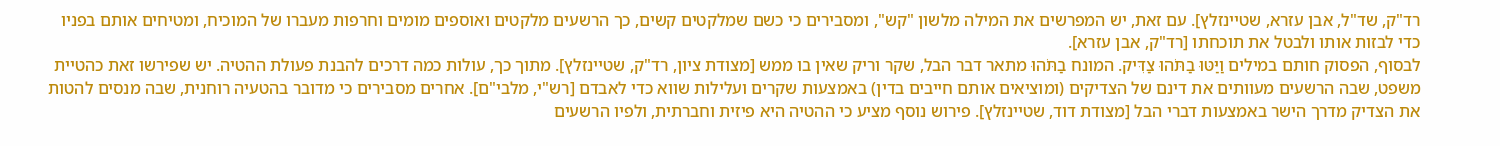רד"ק, שד"ל, אבן עזרא, שטיינזלץ]. עם זאת, יש המפרשים את המילה מלשון "קש", ומסבירים כי כשם שמלקטים קשים, כך הרשעים מלקטים ואוספים מומים וחרפות מעברו של המוכיח, ומטיחים אותם בפניו כדי לבזות אותו ולבטל את תוכחתו [רד"ק, אבן עזרא].
לבסוף, הפסוק חותם במילים וַיַּטּוּ בַתֹּהוּ צַדִּיק. המונח בַתֹּהוּ מתאר דבר הבל, שקר וריק שאין בו ממש [מצודת ציון, רד"ק, שטיינזלץ]. מתוך כך, עולות כמה דרכים להבנת פעולת ההטיה. יש שפירשו זאת כהטיית משפט, שבה הרשעים מעוותים את דינם של הצדיקים (ומוציאים אותם חייבים בדין) באמצעות שקרים ועלילות שווא כדי לאבדם [רש"י, מלבי"ם]. אחרים מסבירים כי מדובר בהטעיה רוחנית, שבה מנסים להטות את הצדיק מדרך הישר באמצעות דברי הבל [מצודת דוד, שטיינזלץ]. פירוש נוסף מציע כי ההטיה היא פיזית וחברתית, ולפיו הרשעים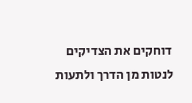דוחקים את הצדיקים לנטות מן הדרך ולתעות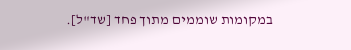במקומות שוממים מתוך פחד [שד"ל].